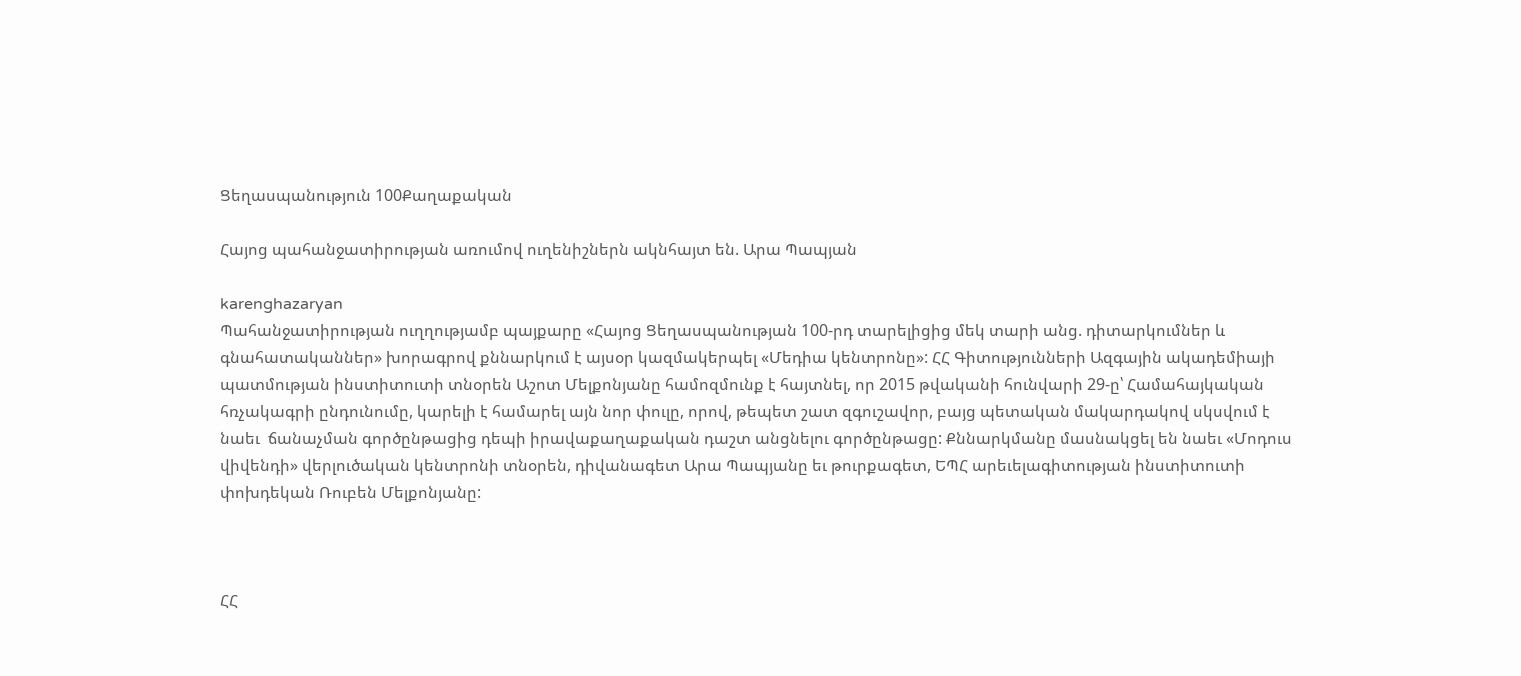Ցեղասպանություն 100Քաղաքական

Հայոց պահանջատիրության առումով ուղենիշներն ակնհայտ են. Արա Պապյան

karenghazaryan
Պահանջատիրության ուղղությամբ պայքարը «Հայոց Ցեղասպանության 100-րդ տարելիցից մեկ տարի անց. դիտարկումներ և գնահատականներ» խորագրով քննարկում է այսօր կազմակերպել «Մեդիա կենտրոնը»: ՀՀ Գիտությունների Ազգային ակադեմիայի պատմության ինստիտուտի տնօրեն Աշոտ Մելքոնյանը համոզմունք է հայտնել, որ 2015 թվականի հունվարի 29-ը՝ Համահայկական հռչակագրի ընդունումը, կարելի է համարել այն նոր փուլը, որով, թեպետ շատ զգուշավոր, բայց պետական մակարդակով սկսվում է նաեւ  ճանաչման գործընթացից դեպի իրավաքաղաքական դաշտ անցնելու գործընթացը: Քննարկմանը մասնակցել են նաեւ «Մոդուս վիվենդի» վերլուծական կենտրոնի տնօրեն, դիվանագետ Արա Պապյանը եւ թուրքագետ, ԵՊՀ արեւելագիտության ինստիտուտի փոխդեկան Ռուբեն Մելքոնյանը:



ՀՀ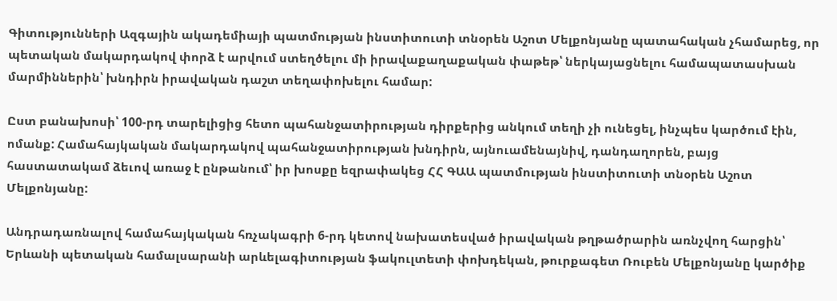Գիտությունների Ազգային ակադեմիայի պատմության ինստիտուտի տնօրեն Աշոտ Մելքոնյանը պատահական չհամարեց, որ պետական մակարդակով փորձ է արվում ստեղծելու մի իրավաքաղաքական փաթեթ՝ ներկայացնելու համապատասխան մարմիններին՝ խնդիրն իրավական դաշտ տեղափոխելու համար:

Ըստ բանախոսի՝ 100-րդ տարելիցից հետո պահանջատիրության դիրքերից անկում տեղի չի ունեցել, ինչպես կարծում էին, ոմանք: Համահայկական մակարդակով պահանջատիրության խնդիրն, այնուամենայնիվ, դանդաղորեն, բայց հաստատակամ ձեւով առաջ է ընթանում՝ իր խոսքը եզրափակեց ՀՀ ԳԱԱ պատմության ինստիտուտի տնօրեն Աշոտ Մելքոնյանը:

Անդրադառնալով համահայկական հռչակագրի 6-րդ կետով նախատեսված իրավական թղթածրարին առնչվող հարցին՝ Երևանի պետական համալսարանի արևելագիտության ֆակուլտետի փոխդեկան, թուրքագետ Ռուբեն Մելքոնյանը կարծիք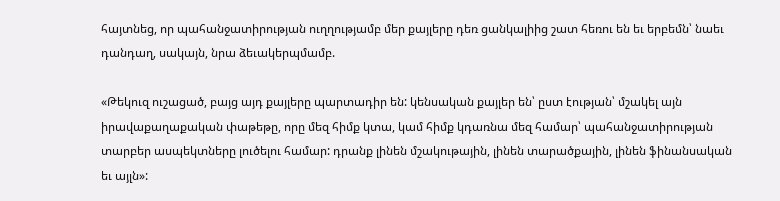հայտնեց, որ պահանջատիրության ուղղությամբ մեր քայլերը դեռ ցանկալիից շատ հեռու են եւ երբեմն՝ նաեւ դանդաղ, սակայն, նրա ձեւակերպմամբ.

«Թեկուզ ուշացած, բայց այդ քայլերը պարտադիր են: կենսական քայլեր են՝ ըստ էության՝ մշակել այն իրավաքաղաքական փաթեթը, որը մեզ հիմք կտա, կամ հիմք կդառնա մեզ համար՝ պահանջատիրության տարբեր ասպեկտները լուծելու համար: դրանք լինեն մշակութային, լինեն տարածքային, լինեն ֆինանսական եւ այլն»: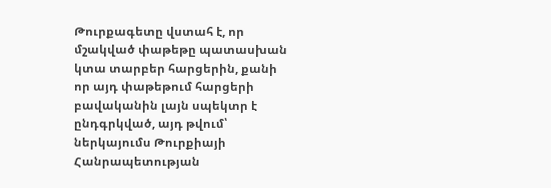Թուրքագետը վստահ է, որ մշակված փաթեթը պատասխան կտա տարբեր հարցերին, քանի որ այդ փաթեթում հարցերի բավականին լայն սպեկտր է ընդգրկված, այդ թվում՝ ներկայումս Թուրքիայի Հանրապետության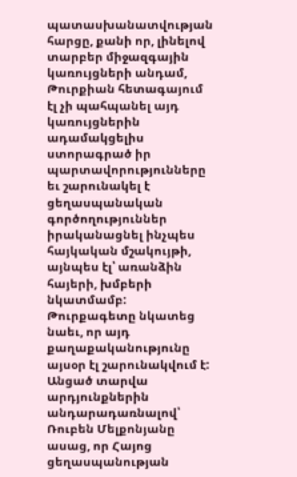պատասխանատվության հարցը, քանի որ, լինելով տարբեր միջազգային կառույցների անդամ, Թուրքիան հետագայում էլ չի պահպանել այդ կառույցներին ադամակցելիս ստորագրած իր պարտավորությունները եւ շարունակել է ցեղասպանական գործողություններ իրականացնել ինչպես հայկական մշակույթի, այնպես էլ՝ առանձին հայերի, խմբերի նկատմամբ: Թուրքագետը նկատեց նաեւ, որ այդ քաղաքականությունը այսօր էլ շարունակվում է: Անցած տարվա արդյունքներին անդարադառնալով՝ Ռուբեն Մելքոնյանը ասաց, որ Հայոց ցեղասպանության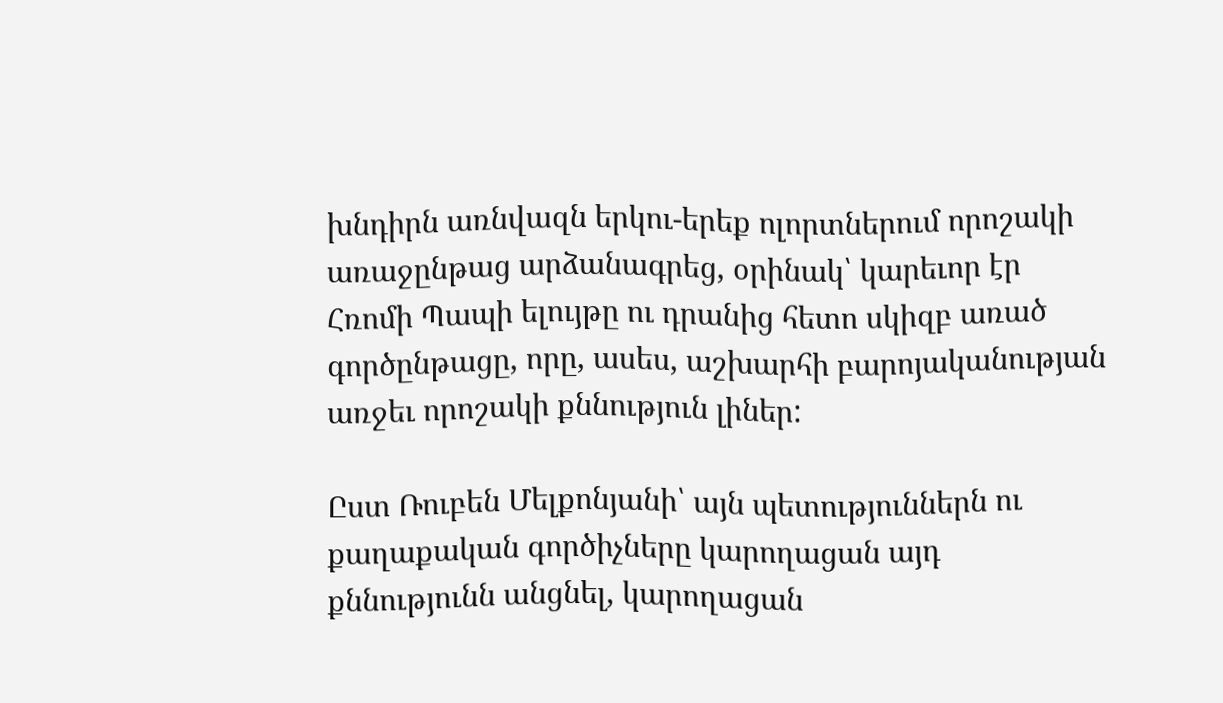խնդիրն առնվազն երկու-երեք ոլորտներում որոշակի առաջընթաց արձանագրեց, օրինակ՝ կարեւոր էր Հռոմի Պապի ելույթը ու դրանից հետո սկիզբ առած գործընթացը, որը, ասես, աշխարհի բարոյականության առջեւ որոշակի քննություն լիներ:

Ըստ Ռուբեն Մելքոնյանի՝ այն պետություններն ու քաղաքական գործիչները կարողացան այդ քննությունն անցնել, կարողացան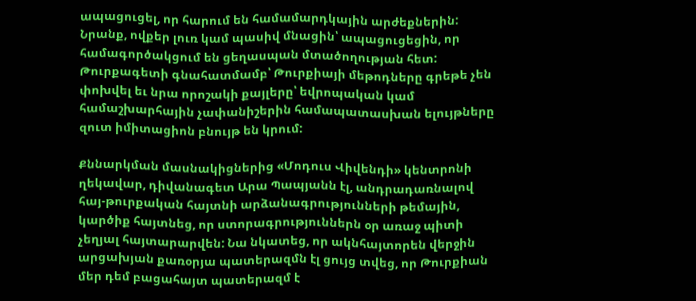ապացուցել, որ հարում են համամարդկային արժեքներին: Նրանք, ովքեր լուռ կամ պասիվ մնացին՝ ապացուցեցին, որ համագործակցում են ցեղասպան մտածողության հետ: Թուրքագետի գնահատմամբ՝ Թուրքիայի մեթոդները գրեթե չեն փոխվել եւ նրա որոշակի քայլերը՝ եվրոպական կամ համաշխարհային չափանիշերին համապատասխան ելույթները զուտ իմիտացիոն բնույթ են կրում:

Քննարկման մասնակիցներից «Մոդուս Վիվենդի» կենտրոնի ղեկավար, դիվանագետ Արա Պապյանն էլ, անդրադառնալով հայ-թուրքական հայտնի արձանագրությունների թեմային, կարծիք հայտնեց, որ ստորագրություններն օր առաջ պիտի չեղյալ հայտարարվեն: Նա նկատեց, որ ակնհայտորեն վերջին արցախյան քառօրյա պատերազմն էլ ցույց տվեց, որ Թուրքիան մեր դեմ բացահայտ պատերազմ է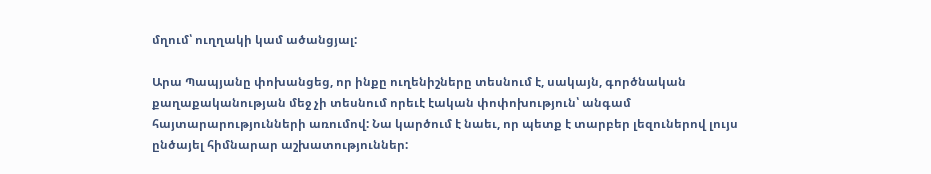մղում՝ ուղղակի կամ ածանցյալ:

Արա Պապյանը փոխանցեց, որ ինքը ուղենիշները տեսնում է, սակայն, գործնական քաղաքականության մեջ չի տեսնում որեւէ էական փոփոխություն՝ անգամ հայտարարությունների առումով: Նա կարծում է նաեւ, որ պետք է տարբեր լեզուներով լույս ընծայել հիմնարար աշխատություններ: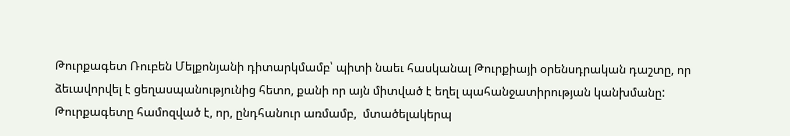Թուրքագետ Ռուբեն Մելքոնյանի դիտարկմամբ՝ պիտի նաեւ հասկանալ Թուրքիայի օրենսդրական դաշտը, որ ձեւավորվել է ցեղասպանությունից հետո, քանի որ այն միտված է եղել պահանջատիրության կանխմանը: Թուրքագետը համոզված է, որ, ընդհանուր առմամբ,  մտածելակերպ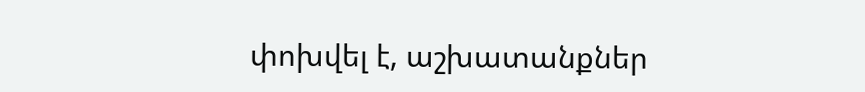փոխվել է, աշխատանքներ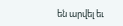են արվել եւ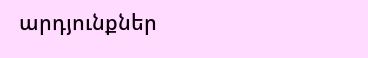արդյունքներ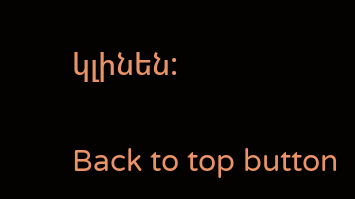կլինեն:

Back to top button